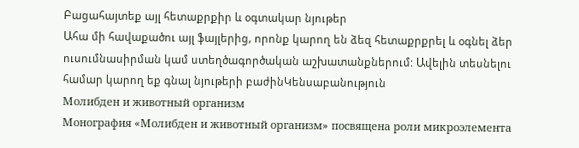Բացահայտեք այլ հետաքրքիր և օգտակար նյութեր
Ահա մի հավաքածու այլ ֆայլերից, որոնք կարող են ձեզ հետաքրքրել և օգնել ձեր ուսումնասիրման կամ ստեղծագործական աշխատանքներում: Ավելին տեսնելու համար կարող եք գնալ նյութերի բաժինԿենսաբանություն
Молибден и животный организм
Монография «Молибден и животный организм» посвящена роли микроэлемента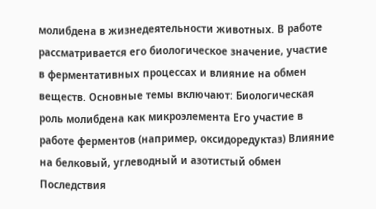молибдена в жизнедеятельности животных. В работе рассматривается его биологическое значение, участие в ферментативных процессах и влияние на обмен веществ. Основные темы включают: Биологическая роль молибдена как микроэлемента Его участие в работе ферментов (например, оксидоредуктаз) Влияние на белковый, углеводный и азотистый обмен Последствия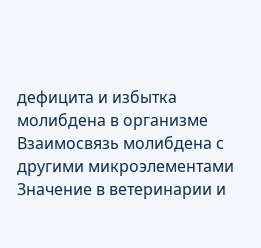дефицита и избытка молибдена в организме Взаимосвязь молибдена с другими микроэлементами Значение в ветеринарии и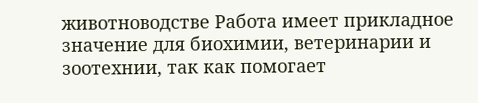животноводстве Работа имеет прикладное значение для биохимии, ветеринарии и зоотехнии, так как помогает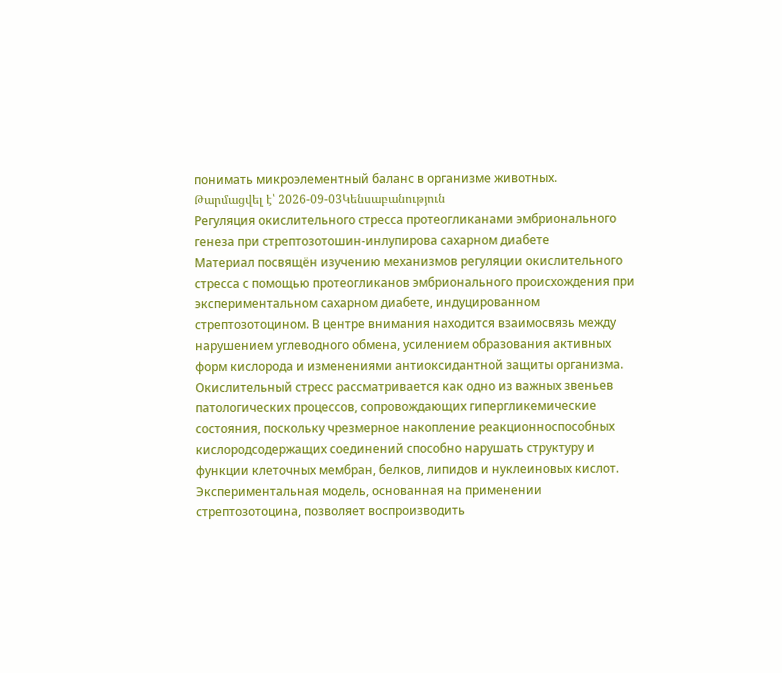понимать микроэлементный баланс в организме животных.
Թարմացվել է՝ 2026-09-03Կենսաբանություն
Регуляция окислительного стресса протеогликанами эмбрионального генеза при стрептозотошин-инлупирова сахарном диабете
Материал посвящён изучению механизмов регуляции окислительного стресса с помощью протеогликанов эмбрионального происхождения при экспериментальном сахарном диабете, индуцированном стрептозотоцином. В центре внимания находится взаимосвязь между нарушением углеводного обмена, усилением образования активных форм кислорода и изменениями антиоксидантной защиты организма. Окислительный стресс рассматривается как одно из важных звеньев патологических процессов, сопровождающих гипергликемические состояния, поскольку чрезмерное накопление реакционноспособных кислородсодержащих соединений способно нарушать структуру и функции клеточных мембран, белков, липидов и нуклеиновых кислот. Экспериментальная модель, основанная на применении стрептозотоцина, позволяет воспроизводить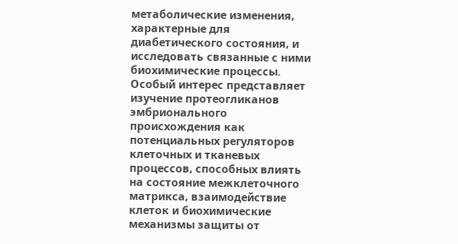метаболические изменения, характерные для диабетического состояния, и исследовать связанные с ними биохимические процессы. Особый интерес представляет изучение протеогликанов эмбрионального происхождения как потенциальных регуляторов клеточных и тканевых процессов, способных влиять на состояние межклеточного матрикса, взаимодействие клеток и биохимические механизмы защиты от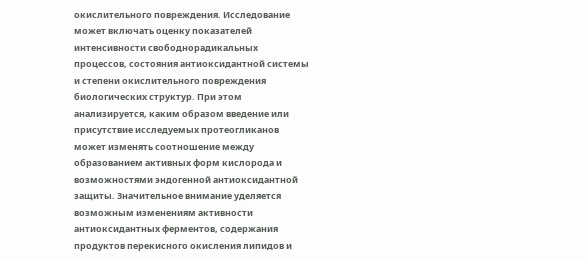окислительного повреждения. Исследование может включать оценку показателей интенсивности свободнорадикальных процессов, состояния антиоксидантной системы и степени окислительного повреждения биологических структур. При этом анализируется, каким образом введение или присутствие исследуемых протеогликанов может изменять соотношение между образованием активных форм кислорода и возможностями эндогенной антиоксидантной защиты. Значительное внимание уделяется возможным изменениям активности антиоксидантных ферментов, содержания продуктов перекисного окисления липидов и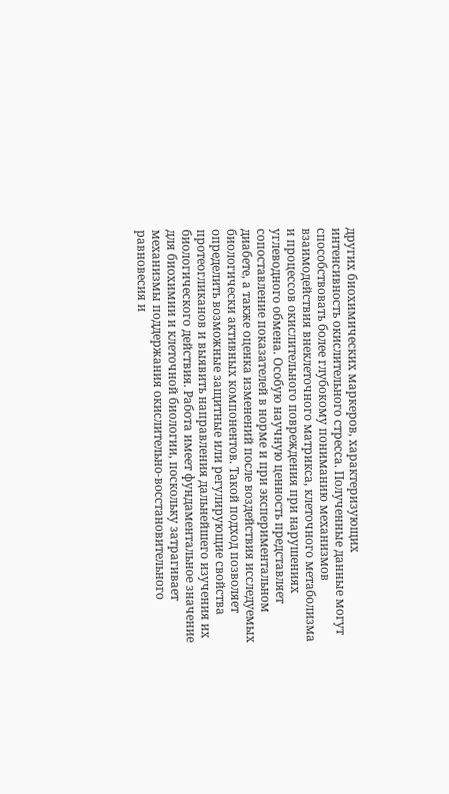других биохимических маркеров, характеризующих интенсивность окислительного стресса. Полученные данные могут способствовать более глубокому пониманию механизмов взаимодействия внеклеточного матрикса, клеточного метаболизма и процессов окислительного повреждения при нарушениях углеводного обмена. Особую научную ценность представляет сопоставление показателей в норме и при экспериментальном диабете, а также оценка изменений после воздействия исследуемых биологически активных компонентов. Такой подход позволяет определить возможные защитные или регулирующие свойства протеогликанов и выявить направления дальнейшего изучения их биологического действия. Работа имеет фундаментальное значение для биохимии и клеточной биологии, поскольку затрагивает механизмы поддержания окислительно-восстановительного равновесия и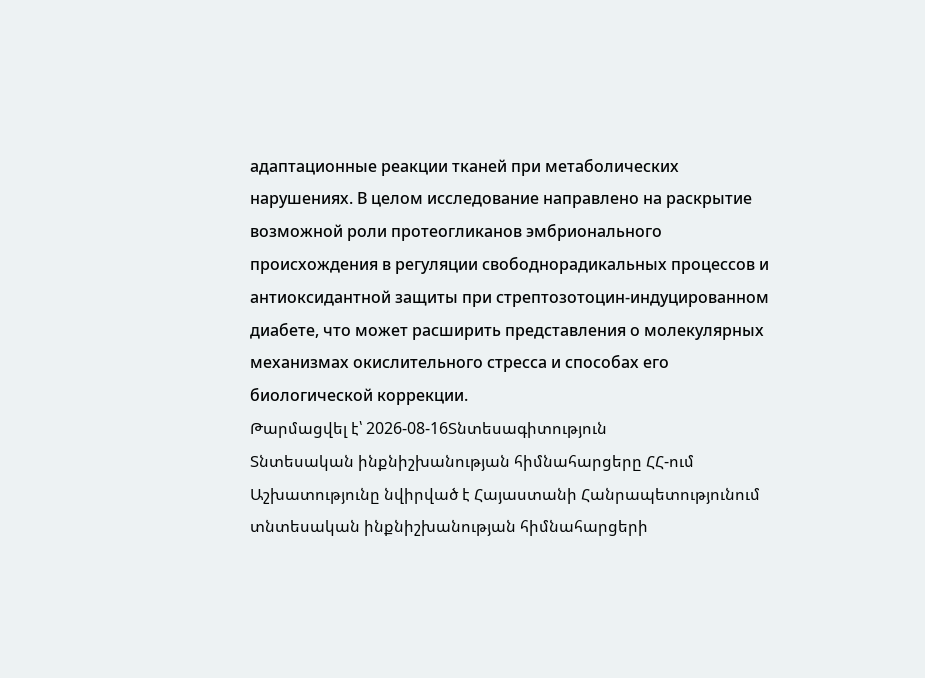адаптационные реакции тканей при метаболических нарушениях. В целом исследование направлено на раскрытие возможной роли протеогликанов эмбрионального происхождения в регуляции свободнорадикальных процессов и антиоксидантной защиты при стрептозотоцин-индуцированном диабете, что может расширить представления о молекулярных механизмах окислительного стресса и способах его биологической коррекции.
Թարմացվել է՝ 2026-08-16Տնտեսագիտություն
Տնտեսական ինքնիշխանության հիմնահարցերը ՀՀ-ում
Աշխատությունը նվիրված է Հայաստանի Հանրապետությունում տնտեսական ինքնիշխանության հիմնահարցերի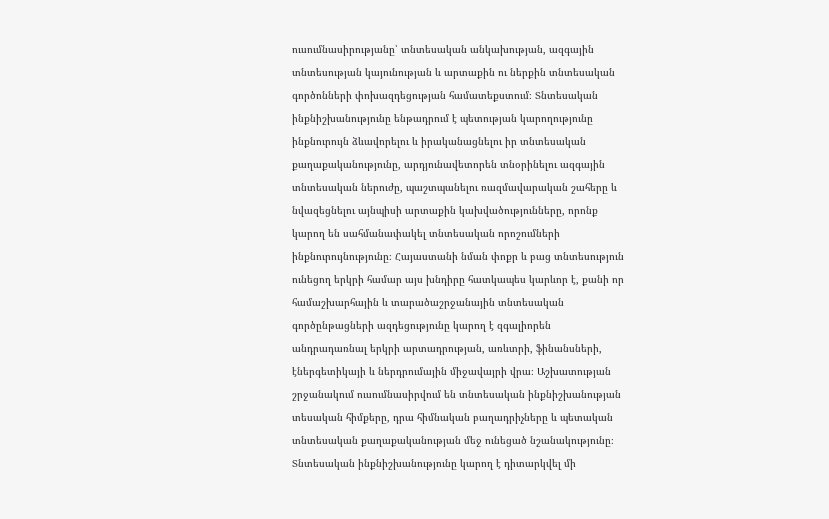ուսումնասիրությանը՝ տնտեսական անկախության, ազգային տնտեսության կայունության և արտաքին ու ներքին տնտեսական գործոնների փոխազդեցության համատեքստում։ Տնտեսական ինքնիշխանությունը ենթադրում է պետության կարողությունը ինքնուրույն ձևավորելու և իրականացնելու իր տնտեսական քաղաքականությունը, արդյունավետորեն տնօրինելու ազգային տնտեսական ներուժը, պաշտպանելու ռազմավարական շահերը և նվազեցնելու այնպիսի արտաքին կախվածությունները, որոնք կարող են սահմանափակել տնտեսական որոշումների ինքնուրույնությունը։ Հայաստանի նման փոքր և բաց տնտեսություն ունեցող երկրի համար այս խնդիրը հատկապես կարևոր է, քանի որ համաշխարհային և տարածաշրջանային տնտեսական գործընթացների ազդեցությունը կարող է զգալիորեն անդրադառնալ երկրի արտադրության, առևտրի, ֆինանսների, էներգետիկայի և ներդրումային միջավայրի վրա։ Աշխատության շրջանակում ուսումնասիրվում են տնտեսական ինքնիշխանության տեսական հիմքերը, դրա հիմնական բաղադրիչները և պետական տնտեսական քաղաքականության մեջ ունեցած նշանակությունը։ Տնտեսական ինքնիշխանությունը կարող է դիտարկվել մի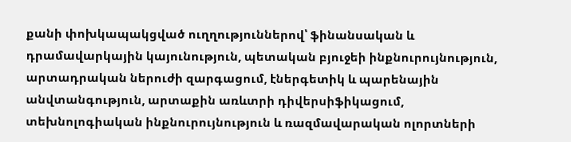քանի փոխկապակցված ուղղություններով՝ ֆինանսական և դրամավարկային կայունություն, պետական բյուջեի ինքնուրույնություն, արտադրական ներուժի զարգացում, էներգետիկ և պարենային անվտանգություն, արտաքին առևտրի դիվերսիֆիկացում, տեխնոլոգիական ինքնուրույնություն և ռազմավարական ոլորտների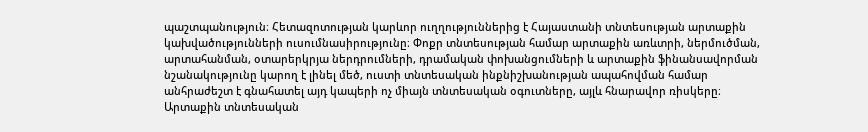պաշտպանություն։ Հետազոտության կարևոր ուղղություններից է Հայաստանի տնտեսության արտաքին կախվածությունների ուսումնասիրությունը։ Փոքր տնտեսության համար արտաքին առևտրի, ներմուծման, արտահանման, օտարերկրյա ներդրումների, դրամական փոխանցումների և արտաքին ֆինանսավորման նշանակությունը կարող է լինել մեծ, ուստի տնտեսական ինքնիշխանության ապահովման համար անհրաժեշտ է գնահատել այդ կապերի ոչ միայն տնտեսական օգուտները, այլև հնարավոր ռիսկերը։ Արտաքին տնտեսական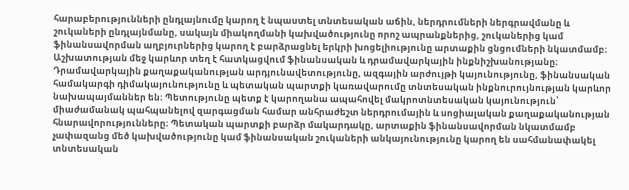հարաբերությունների ընդլայնումը կարող է նպաստել տնտեսական աճին, ներդրումների ներգրավմանը և շուկաների ընդլայնմանը, սակայն միակողմանի կախվածությունը որոշ ապրանքներից, շուկաներից կամ ֆինանսավորման աղբյուրներից կարող է բարձրացնել երկրի խոցելիությունը արտաքին ցնցումների նկատմամբ։ Աշխատության մեջ կարևոր տեղ է հատկացվում ֆինանսական և դրամավարկային ինքնիշխանությանը։ Դրամավարկային քաղաքականության արդյունավետությունը, ազգային արժույթի կայունությունը, ֆինանսական համակարգի դիմակայունությունը և պետական պարտքի կառավարումը տնտեսական ինքնուրույնության կարևոր նախապայմաններ են։ Պետությունը պետք է կարողանա ապահովել մակրոտնտեսական կայունություն՝ միաժամանակ պահպանելով զարգացման համար անհրաժեշտ ներդրումային և սոցիալական քաղաքականության հնարավորությունները։ Պետական պարտքի բարձր մակարդակը, արտաքին ֆինանսավորման նկատմամբ չափազանց մեծ կախվածությունը կամ ֆինանսական շուկաների անկայունությունը կարող են սահմանափակել տնտեսական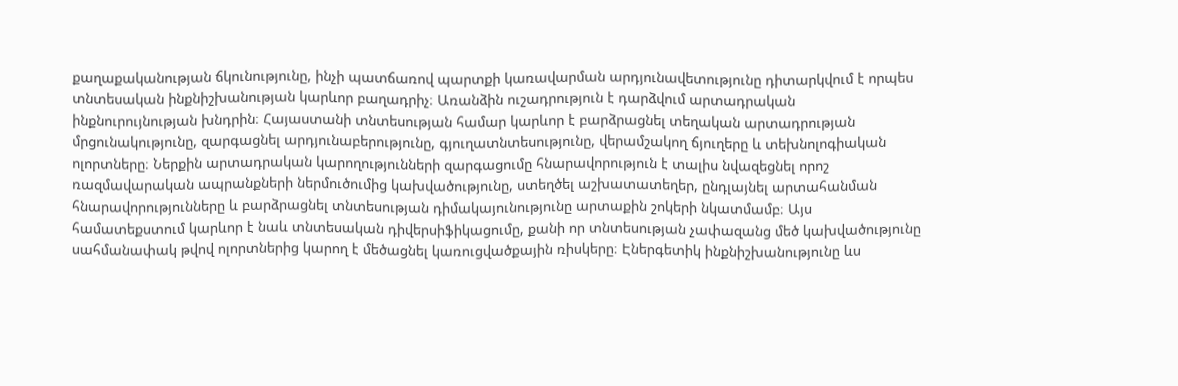քաղաքականության ճկունությունը, ինչի պատճառով պարտքի կառավարման արդյունավետությունը դիտարկվում է որպես տնտեսական ինքնիշխանության կարևոր բաղադրիչ։ Առանձին ուշադրություն է դարձվում արտադրական ինքնուրույնության խնդրին։ Հայաստանի տնտեսության համար կարևոր է բարձրացնել տեղական արտադրության մրցունակությունը, զարգացնել արդյունաբերությունը, գյուղատնտեսությունը, վերամշակող ճյուղերը և տեխնոլոգիական ոլորտները։ Ներքին արտադրական կարողությունների զարգացումը հնարավորություն է տալիս նվազեցնել որոշ ռազմավարական ապրանքների ներմուծումից կախվածությունը, ստեղծել աշխատատեղեր, ընդլայնել արտահանման հնարավորությունները և բարձրացնել տնտեսության դիմակայունությունը արտաքին շոկերի նկատմամբ։ Այս համատեքստում կարևոր է նաև տնտեսական դիվերսիֆիկացումը, քանի որ տնտեսության չափազանց մեծ կախվածությունը սահմանափակ թվով ոլորտներից կարող է մեծացնել կառուցվածքային ռիսկերը։ Էներգետիկ ինքնիշխանությունը ևս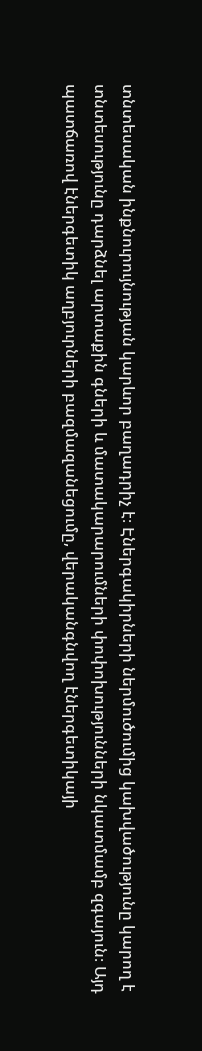տնտեսական ինքնուրույնության կարևոր բաղադրիչ է։ Էներգակիրների ներմուծումից կախվածությունը կարող է տնտեսությունը դարձնել արտաքին գների և մատակարարումների փոփոխությունների նկատմամբ զգայուն։ Այդ պատճառով էներգետիկ աղբյուրների բազմազանեցումը, վերականգնվող էներգետիկայի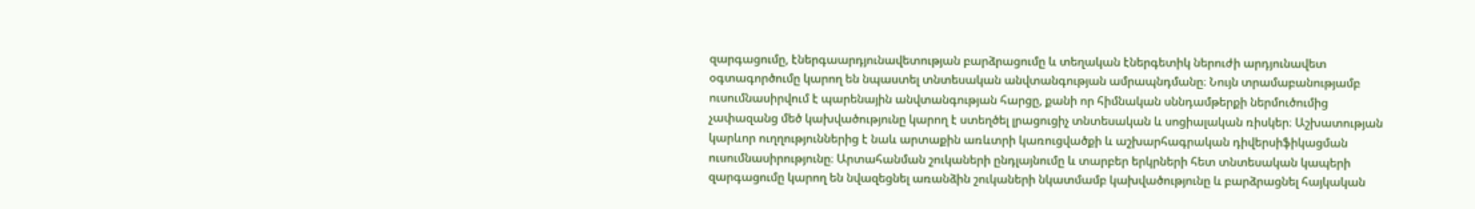զարգացումը, էներգաարդյունավետության բարձրացումը և տեղական էներգետիկ ներուժի արդյունավետ օգտագործումը կարող են նպաստել տնտեսական անվտանգության ամրապնդմանը։ Նույն տրամաբանությամբ ուսումնասիրվում է պարենային անվտանգության հարցը, քանի որ հիմնական սննդամթերքի ներմուծումից չափազանց մեծ կախվածությունը կարող է ստեղծել լրացուցիչ տնտեսական և սոցիալական ռիսկեր։ Աշխատության կարևոր ուղղություններից է նաև արտաքին առևտրի կառուցվածքի և աշխարհագրական դիվերսիֆիկացման ուսումնասիրությունը։ Արտահանման շուկաների ընդլայնումը և տարբեր երկրների հետ տնտեսական կապերի զարգացումը կարող են նվազեցնել առանձին շուկաների նկատմամբ կախվածությունը և բարձրացնել հայկական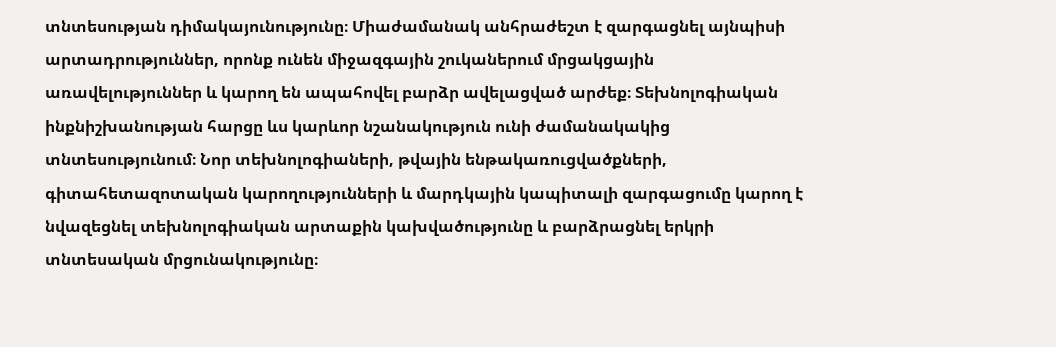տնտեսության դիմակայունությունը։ Միաժամանակ անհրաժեշտ է զարգացնել այնպիսի արտադրություններ, որոնք ունեն միջազգային շուկաներում մրցակցային առավելություններ և կարող են ապահովել բարձր ավելացված արժեք։ Տեխնոլոգիական ինքնիշխանության հարցը ևս կարևոր նշանակություն ունի ժամանակակից տնտեսությունում։ Նոր տեխնոլոգիաների, թվային ենթակառուցվածքների, գիտահետազոտական կարողությունների և մարդկային կապիտալի զարգացումը կարող է նվազեցնել տեխնոլոգիական արտաքին կախվածությունը և բարձրացնել երկրի տնտեսական մրցունակությունը։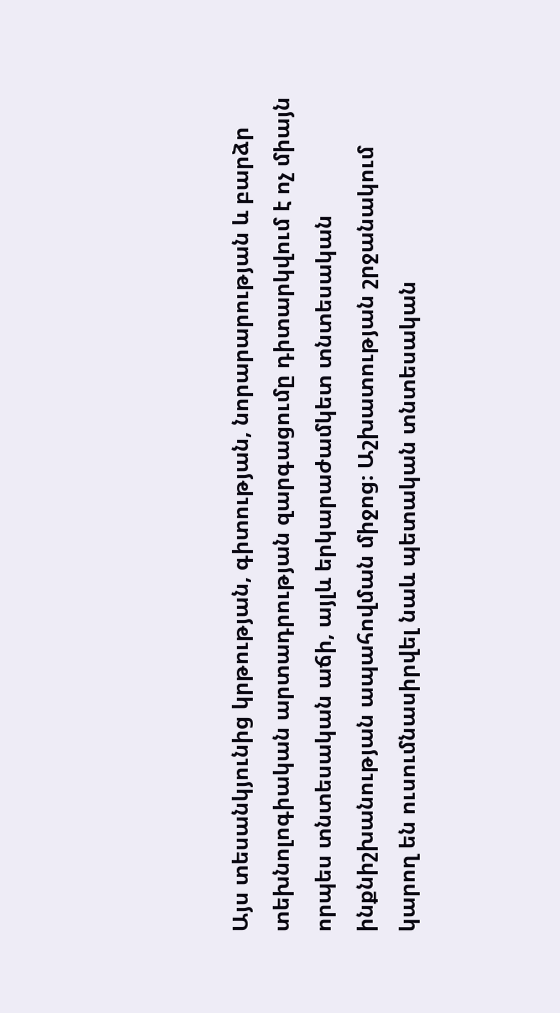Այս տեսանկյունից կրթության, գիտության, նորարարության և բարձր տեխնոլոգիական արտադրության զարգացումը դիտարկվում է ոչ միայն որպես տնտեսական աճի, այլև երկարաժամկետ տնտեսական ինքնիշխանության ապահովման միջոց։ Աշխատության շրջանակում կարող են ուսումնասիրվել նաև պետական տնտեսական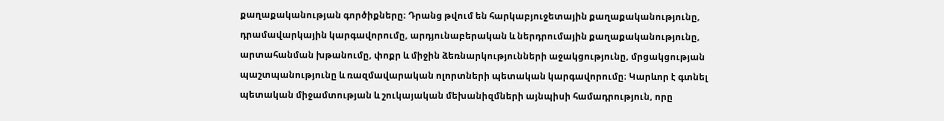քաղաքականության գործիքները։ Դրանց թվում են հարկաբյուջետային քաղաքականությունը, դրամավարկային կարգավորումը, արդյունաբերական և ներդրումային քաղաքականությունը, արտահանման խթանումը, փոքր և միջին ձեռնարկությունների աջակցությունը, մրցակցության պաշտպանությունը և ռազմավարական ոլորտների պետական կարգավորումը։ Կարևոր է գտնել պետական միջամտության և շուկայական մեխանիզմների այնպիսի համադրություն, որը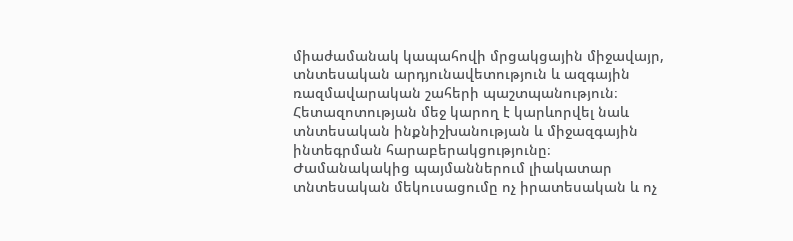միաժամանակ կապահովի մրցակցային միջավայր, տնտեսական արդյունավետություն և ազգային ռազմավարական շահերի պաշտպանություն։ Հետազոտության մեջ կարող է կարևորվել նաև տնտեսական ինքնիշխանության և միջազգային ինտեգրման հարաբերակցությունը։ Ժամանակակից պայմաններում լիակատար տնտեսական մեկուսացումը ոչ իրատեսական և ոչ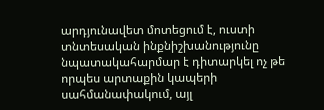արդյունավետ մոտեցում է, ուստի տնտեսական ինքնիշխանությունը նպատակահարմար է դիտարկել ոչ թե որպես արտաքին կապերի սահմանափակում, այլ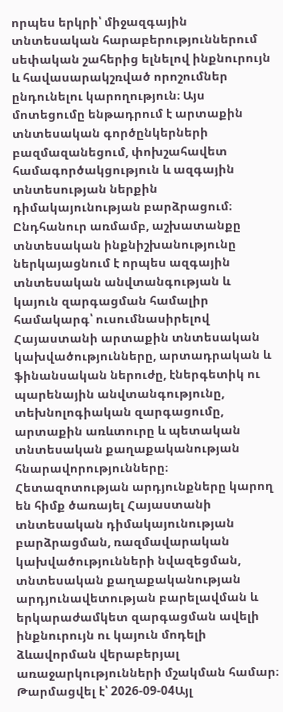որպես երկրի՝ միջազգային տնտեսական հարաբերություններում սեփական շահերից ելնելով ինքնուրույն և հավասարակշռված որոշումներ ընդունելու կարողություն։ Այս մոտեցումը ենթադրում է արտաքին տնտեսական գործընկերների բազմազանեցում, փոխշահավետ համագործակցություն և ազգային տնտեսության ներքին դիմակայունության բարձրացում։ Ընդհանուր առմամբ, աշխատանքը տնտեսական ինքնիշխանությունը ներկայացնում է որպես ազգային տնտեսական անվտանգության և կայուն զարգացման համալիր համակարգ՝ ուսումնասիրելով Հայաստանի արտաքին տնտեսական կախվածությունները, արտադրական և ֆինանսական ներուժը, էներգետիկ ու պարենային անվտանգությունը, տեխնոլոգիական զարգացումը, արտաքին առևտուրը և պետական տնտեսական քաղաքականության հնարավորությունները։ Հետազոտության արդյունքները կարող են հիմք ծառայել Հայաստանի տնտեսական դիմակայունության բարձրացման, ռազմավարական կախվածությունների նվազեցման, տնտեսական քաղաքականության արդյունավետության բարելավման և երկարաժամկետ զարգացման ավելի ինքնուրույն ու կայուն մոդելի ձևավորման վերաբերյալ առաջարկությունների մշակման համար։
Թարմացվել է՝ 2026-09-04Այլ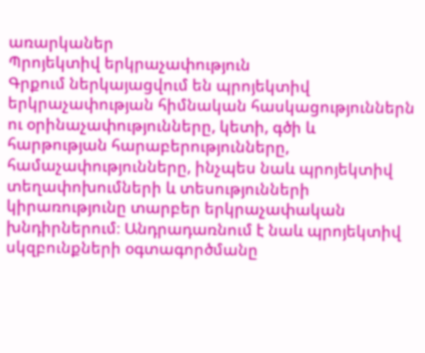առարկաներ
Պրոյեկտիվ երկրաչափություն
Գրքում ներկայացվում են պրոյեկտիվ երկրաչափության հիմնական հասկացություններն ու օրինաչափությունները, կետի, գծի և հարթության հարաբերությունները, համաչափությունները, ինչպես նաև պրոյեկտիվ տեղափոխումների և տեսությունների կիրառությունը տարբեր երկրաչափական խնդիրներում։ Անդրադառնում է նաև պրոյեկտիվ սկզբունքների օգտագործմանը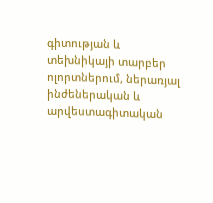գիտության և տեխնիկայի տարբեր ոլորտներում, ներառյալ ինժեներական և արվեստագիտական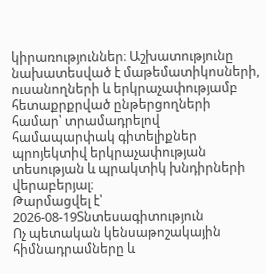կիրառություններ։ Աշխատությունը նախատեսված է մաթեմատիկոսների, ուսանողների և երկրաչափությամբ հետաքրքրված ընթերցողների համար՝ տրամադրելով համապարփակ գիտելիքներ պրոյեկտիվ երկրաչափության տեսության և պրակտիկ խնդիրների վերաբերյալ։
Թարմացվել է՝ 2026-08-19Տնտեսագիտություն
Ոչ պետական կենսաթոշակային հիմնադրամները և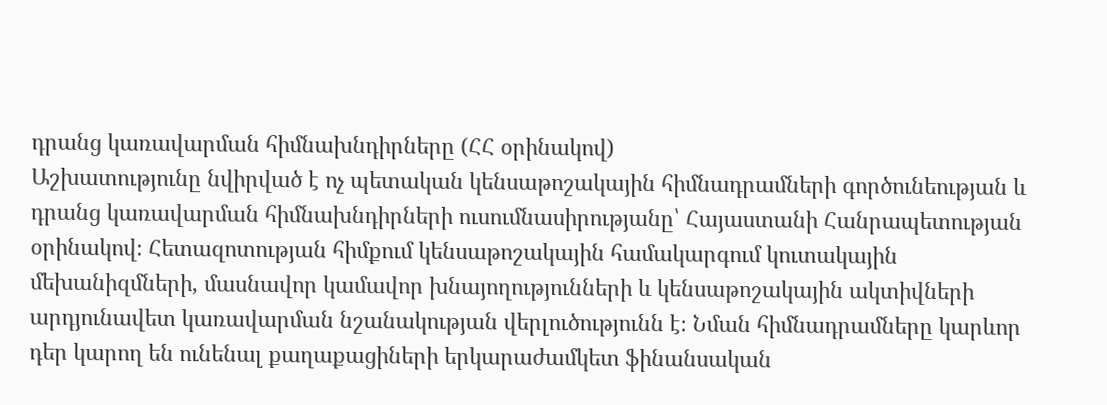դրանց կառավարման հիմնախնդիրները (ՀՀ օրինակով)
Աշխատությունը նվիրված է ոչ պետական կենսաթոշակային հիմնադրամների գործունեության և դրանց կառավարման հիմնախնդիրների ուսումնասիրությանը՝ Հայաստանի Հանրապետության օրինակով։ Հետազոտության հիմքում կենսաթոշակային համակարգում կուտակային մեխանիզմների, մասնավոր կամավոր խնայողությունների և կենսաթոշակային ակտիվների արդյունավետ կառավարման նշանակության վերլուծությունն է։ Նման հիմնադրամները կարևոր դեր կարող են ունենալ քաղաքացիների երկարաժամկետ ֆինանսական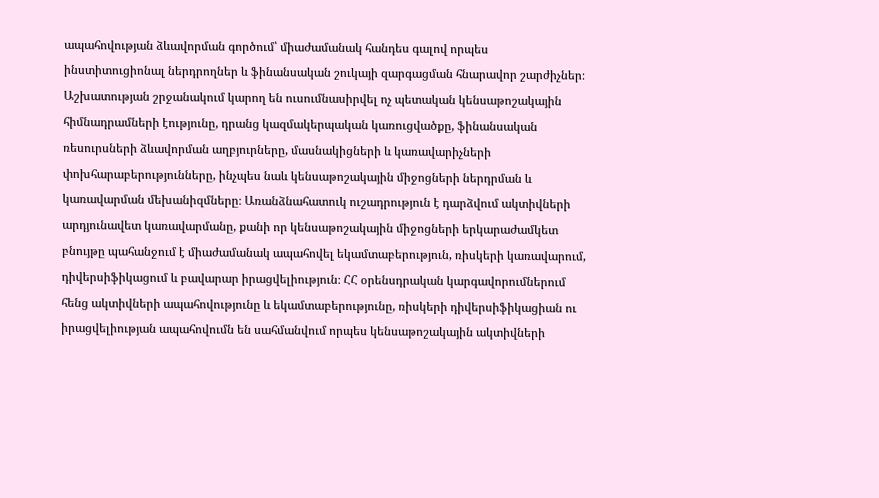ապահովության ձևավորման գործում՝ միաժամանակ հանդես գալով որպես ինստիտուցիոնալ ներդրողներ և ֆինանսական շուկայի զարգացման հնարավոր շարժիչներ։ Աշխատության շրջանակում կարող են ուսումնասիրվել ոչ պետական կենսաթոշակային հիմնադրամների էությունը, դրանց կազմակերպական կառուցվածքը, ֆինանսական ռեսուրսների ձևավորման աղբյուրները, մասնակիցների և կառավարիչների փոխհարաբերությունները, ինչպես նաև կենսաթոշակային միջոցների ներդրման և կառավարման մեխանիզմները։ Առանձնահատուկ ուշադրություն է դարձվում ակտիվների արդյունավետ կառավարմանը, քանի որ կենսաթոշակային միջոցների երկարաժամկետ բնույթը պահանջում է միաժամանակ ապահովել եկամտաբերություն, ռիսկերի կառավարում, դիվերսիֆիկացում և բավարար իրացվելիություն։ ՀՀ օրենսդրական կարգավորումներում հենց ակտիվների ապահովությունը և եկամտաբերությունը, ռիսկերի դիվերսիֆիկացիան ու իրացվելիության ապահովումն են սահմանվում որպես կենսաթոշակային ակտիվների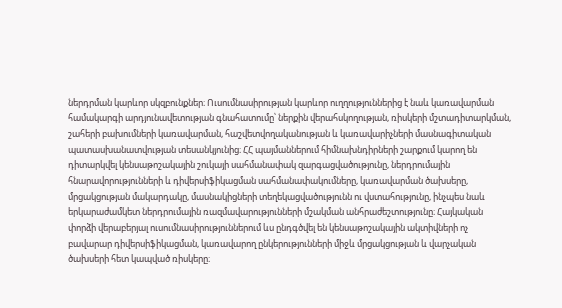ներդրման կարևոր սկզբունքներ։ Ուսումնասիրության կարևոր ուղղություններից է նաև կառավարման համակարգի արդյունավետության գնահատումը՝ ներքին վերահսկողության, ռիսկերի մշտադիտարկման, շահերի բախումների կառավարման, հաշվետվողականության և կառավարիչների մասնագիտական պատասխանատվության տեսանկյունից։ ՀՀ պայմաններում հիմնախնդիրների շարքում կարող են դիտարկվել կենսաթոշակային շուկայի սահմանափակ զարգացվածությունը, ներդրումային հնարավորությունների և դիվերսիֆիկացման սահմանափակումները, կառավարման ծախսերը, մրցակցության մակարդակը, մասնակիցների տեղեկացվածությունն ու վստահությունը, ինչպես նաև երկարաժամկետ ներդրումային ռազմավարությունների մշակման անհրաժեշտությունը։ Հայկական փորձի վերաբերյալ ուսումնասիրություններում ևս ընդգծվել են կենսաթոշակային ակտիվների ոչ բավարար դիվերսիֆիկացման, կառավարող ընկերությունների միջև մրցակցության և վարչական ծախսերի հետ կապված ռիսկերը։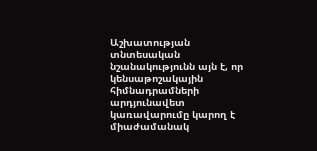Աշխատության տնտեսական նշանակությունն այն է, որ կենսաթոշակային հիմնադրամների արդյունավետ կառավարումը կարող է միաժամանակ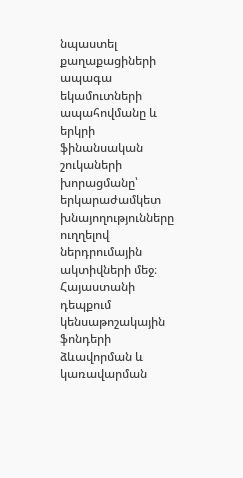նպաստել քաղաքացիների ապագա եկամուտների ապահովմանը և երկրի ֆինանսական շուկաների խորացմանը՝ երկարաժամկետ խնայողությունները ուղղելով ներդրումային ակտիվների մեջ։ Հայաստանի դեպքում կենսաթոշակային ֆոնդերի ձևավորման և կառավարման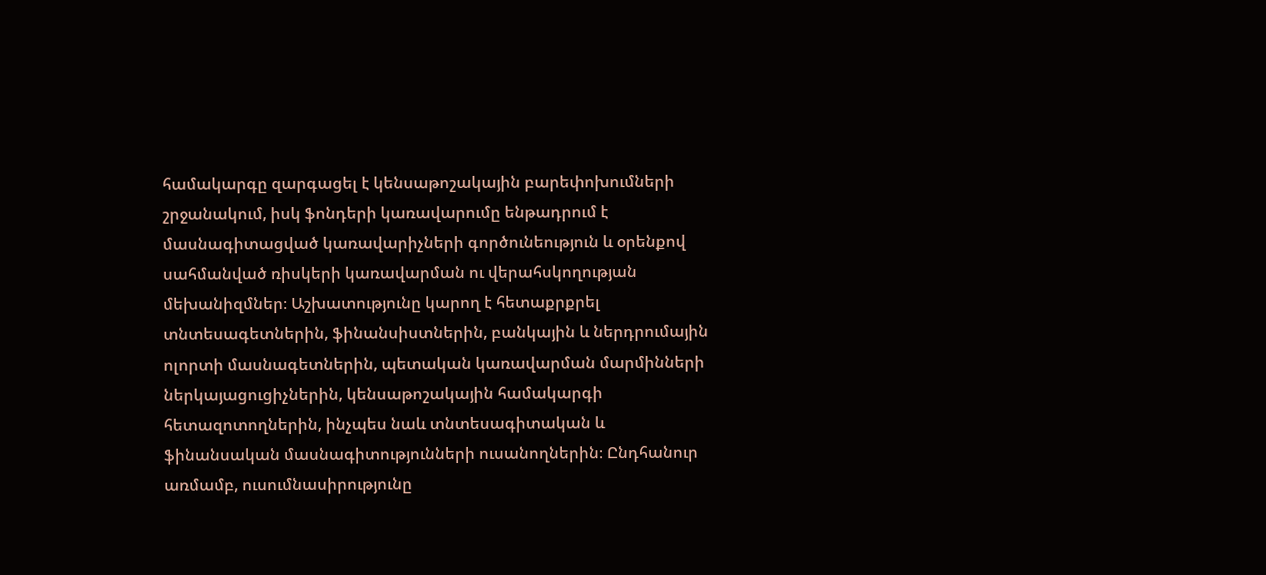համակարգը զարգացել է կենսաթոշակային բարեփոխումների շրջանակում, իսկ ֆոնդերի կառավարումը ենթադրում է մասնագիտացված կառավարիչների գործունեություն և օրենքով սահմանված ռիսկերի կառավարման ու վերահսկողության մեխանիզմներ։ Աշխատությունը կարող է հետաքրքրել տնտեսագետներին, ֆինանսիստներին, բանկային և ներդրումային ոլորտի մասնագետներին, պետական կառավարման մարմինների ներկայացուցիչներին, կենսաթոշակային համակարգի հետազոտողներին, ինչպես նաև տնտեսագիտական և ֆինանսական մասնագիտությունների ուսանողներին։ Ընդհանուր առմամբ, ուսումնասիրությունը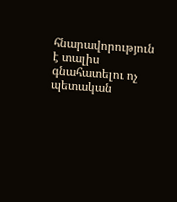հնարավորություն է տալիս գնահատելու ոչ պետական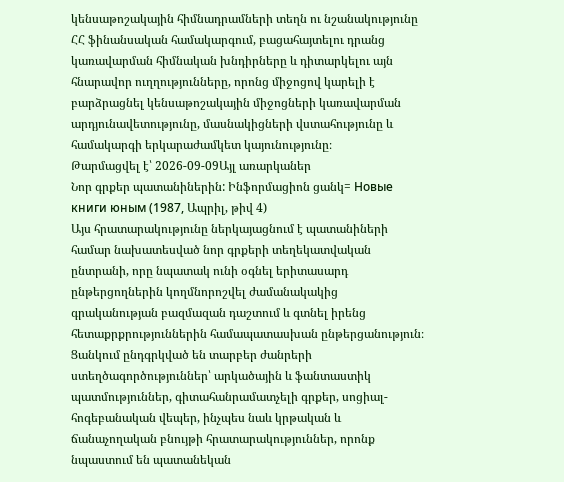կենսաթոշակային հիմնադրամների տեղն ու նշանակությունը ՀՀ ֆինանսական համակարգում, բացահայտելու դրանց կառավարման հիմնական խնդիրները և դիտարկելու այն հնարավոր ուղղությունները, որոնց միջոցով կարելի է բարձրացնել կենսաթոշակային միջոցների կառավարման արդյունավետությունը, մասնակիցների վստահությունը և համակարգի երկարաժամկետ կայունությունը։
Թարմացվել է՝ 2026-09-09Այլ առարկաներ
Նոր գրքեր պատանիներին: Ինֆորմացիոն ցանկ= Новые книги юным (1987, Ապրիլ, թիվ 4)
Այս հրատարակությունը ներկայացնում է պատանիների համար նախատեսված նոր գրքերի տեղեկատվական ընտրանի, որը նպատակ ունի օգնել երիտասարդ ընթերցողներին կողմնորոշվել ժամանակակից գրականության բազմազան դաշտում և գտնել իրենց հետաքրքրություններին համապատասխան ընթերցանություն։ Ցանկում ընդգրկված են տարբեր ժանրերի ստեղծագործություններ՝ արկածային և ֆանտաստիկ պատմություններ, գիտահանրամատչելի գրքեր, սոցիալ-հոգեբանական վեպեր, ինչպես նաև կրթական և ճանաչողական բնույթի հրատարակություններ, որոնք նպաստում են պատանեկան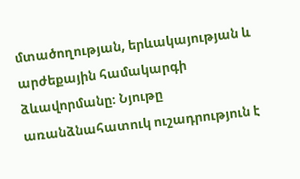մտածողության, երևակայության և արժեքային համակարգի ձևավորմանը։ Նյութը առանձնահատուկ ուշադրություն է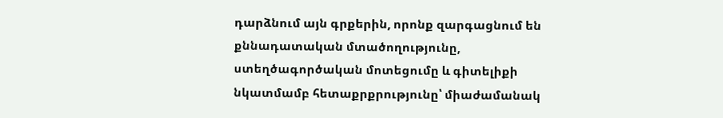դարձնում այն գրքերին, որոնք զարգացնում են քննադատական մտածողությունը, ստեղծագործական մոտեցումը և գիտելիքի նկատմամբ հետաքրքրությունը՝ միաժամանակ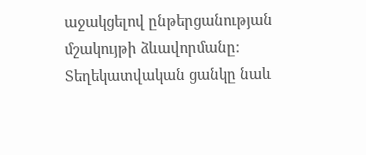աջակցելով ընթերցանության մշակույթի ձևավորմանը։ Տեղեկատվական ցանկը նաև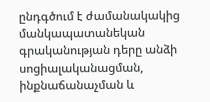ընդգծում է ժամանակակից մանկապատանեկան գրականության դերը անձի սոցիալականացման, ինքնաճանաչման և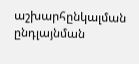աշխարհընկալման ընդլայնման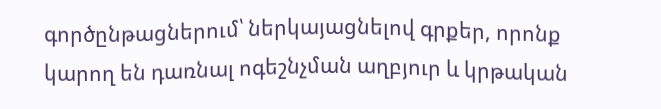գործընթացներում՝ ներկայացնելով գրքեր, որոնք կարող են դառնալ ոգեշնչման աղբյուր և կրթական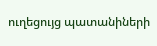ուղեցույց պատանիների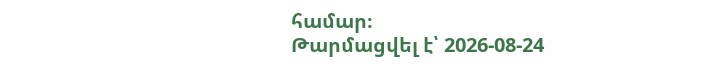համար։
Թարմացվել է՝ 2026-08-24